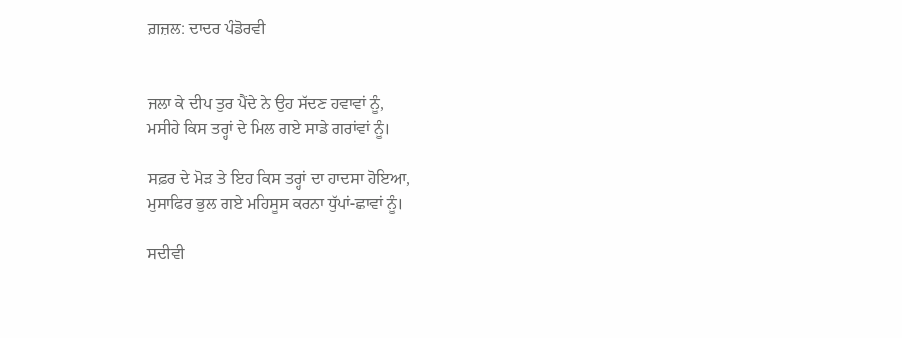ਗ਼ਜ਼ਲ: ਦਾਦਰ ਪੰਡੋਰਵੀ


ਜਲਾ ਕੇ ਦੀਪ ਤੁਰ ਪੈਂਦੇ ਨੇ ਉਹ ਸੱਦਣ ਹਵਾਵਾਂ ਨੂੰ,
ਮਸੀਹੇ ਕਿਸ ਤਰ੍ਹਾਂ ਦੇ ਮਿਲ ਗਏ ਸਾਡੇ ਗਰਾਂਵਾਂ ਨੂੰ।

ਸਫ਼ਰ ਦੇ ਮੋੜ ਤੇ ਇਹ ਕਿਸ ਤਰ੍ਹਾਂ ਦਾ ਹਾਦਸਾ ਹੋਇਆ,
ਮੁਸਾਫਿਰ ਭੁਲ ਗਏ ਮਹਿਸੂਸ ਕਰਨਾ ਧੁੱਪਾਂ-ਛਾਵਾਂ ਨੂੰ।

ਸਦੀਵੀ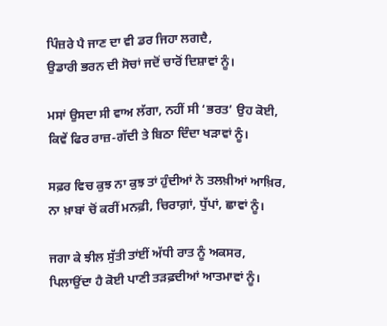ਪਿੰਜ਼ਰੇ ਪੈ ਜਾਣ ਦਾ ਵੀ ਡਰ ਜਿਹਾ ਲਗਦੈ,
ਉਡਾਰੀ ਭਰਨ ਦੀ ਸੋਚਾਂ ਜਦੋਂ ਚਾਰੋਂ ਦਿਸ਼ਾਵਾਂ ਨੂੰ।

ਮਸਾਂ ਉਸਦਾ ਸੀ ਵਾਅ ਲੱਗਾ, ਨਹੀਂ ਸੀ ‘ਭਰਤ’ ਉਹ ਕੋਈ,
ਕਿਵੇਂ ਫਿਰ ਰਾਜ਼-ਗੱਦੀ ਤੇ ਬਿਠਾ ਦਿੰਦਾ ਖੜਾਵਾਂ ਨੂੰ।

ਸਫ਼ਰ ਵਿਚ ਕੁਝ ਨਾ ਕੁਝ ਤਾਂ ਹੁੰਦੀਆਂ ਨੇ ਤਲਖ਼ੀਆਂ ਆਖ਼ਿਰ,
ਨਾ ਖ਼ਾਬਾਂ ਚੋਂ ਕਰੀਂ ਮਨਫ਼ੀ, ਚਿਰਾਗ਼ਾਂ, ਧੁੱਪਾਂ, ਛਾਵਾਂ ਨੂੰ।

ਜਗਾ ਕੇ ਝੀਲ ਸੁੱਤੀ ਤਾਂਈਂ ਅੱਧੀ ਰਾਤ ਨੂੰ ਅਕਸਰ,
ਪਿਲਾਉਂਦਾ ਹੈ ਕੋਈ ਪਾਣੀ ਤੜਫ਼ਦੀਆਂ ਆਤਮਾਵਾਂ ਨੂੰ।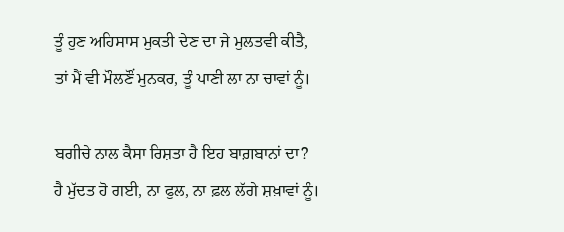ਤੂੰ ਹੁਣ ਅਹਿਸਾਸ ਮੁਕਤੀ ਦੇਣ ਦਾ ਜੇ ਮੁਲਤਵੀ ਕੀਤੈ,
ਤਾਂ ਮੈਂ ਵੀ ਮੌਲਣੌਂ ਮੁਨਕਰ, ਤੂੰ ਪਾਣੀ ਲਾ ਨਾ ਚਾਵਾਂ ਨੂੰ।

ਬਗੀਚੇ ਨਾਲ ਕੈਸਾ ਰਿਸ਼ਤਾ ਹੈ ਇਹ ਬਾਗ਼ਬਾਨਾਂ ਦਾ?
ਹੈ ਮੁੱਦਤ ਹੋ ਗਈ, ਨਾ ਫੁਲ, ਨਾ ਫ਼ਲ ਲੱਗੇ ਸ਼ਖ਼ਾਵਾਂ ਨੂੰ।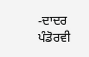-ਦਾਦਰ ਪੰਡੋਰਵੀ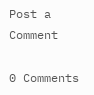Post a Comment

0 Comments